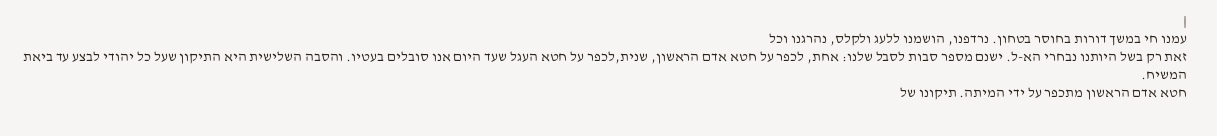|
עמנו חי במשך דורות בחוסר בטחון. נרדפנו, הושמנו ללעג ולקלס, נהרגנו וכל
זאת רק בשל היותנו נבחרי הא-ל. ישנם מספר סבות לסבל שלנו: אחת, לכפר על חטא אדם הראשון, שנית,לכפר על חטא העגל שעד היום אנו סובלים בעטיו. והסבה השלישית היא התיקון שעל כל יהודי לבצע עד ביאת המשיח.
חטא אדם הראשון מתכפר על ידי המיתה. תיקונו של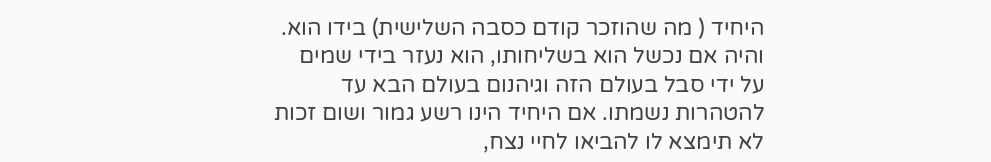היחיד ( מה שהוזכר קודם כסבה השלישית) בידו הוא. והיה אם נכשל הוא בשליחותו, הוא נעזר בידי שמים על ידי סבל בעולם הזה וגיהנום בעולם הבא עד להטהרות נשמתו. אם היחיד הינו רשע גמור ושום זכות לא תימצא לו להביאו לחיי נצח,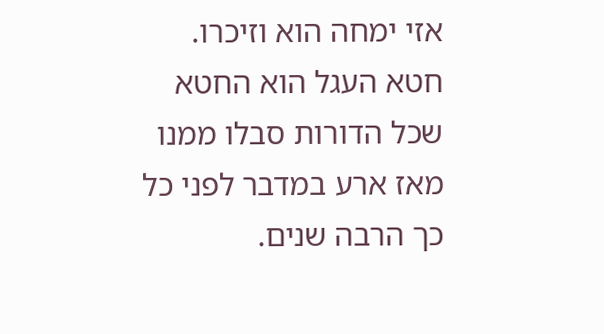אזי ימחה הוא וזיכרו.
חטא העגל הוא החטא שכל הדורות סבלו ממנו מאז ארע במדבר לפני כל כך הרבה שנים.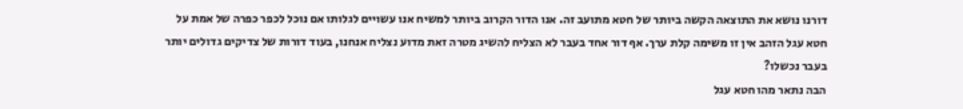דורנו נושא את התוצאה הקשה ביותר של חטא מתועב זה. אנו הדור הקרוב ביותר למשיח אנו עשויים לגלותו אם נוכל לכפר כפרה של אמת על חטא עגל הזהב אין זו משימה קלת ערך. אף דור אחד בעבר לא הצליח להשיג מטרה זאת מדוע נצליח אנחנו, בעוד דורות של צדיקים גדולים יותר בעבר נכשלו?
הבה נתאר מהו חטא עגל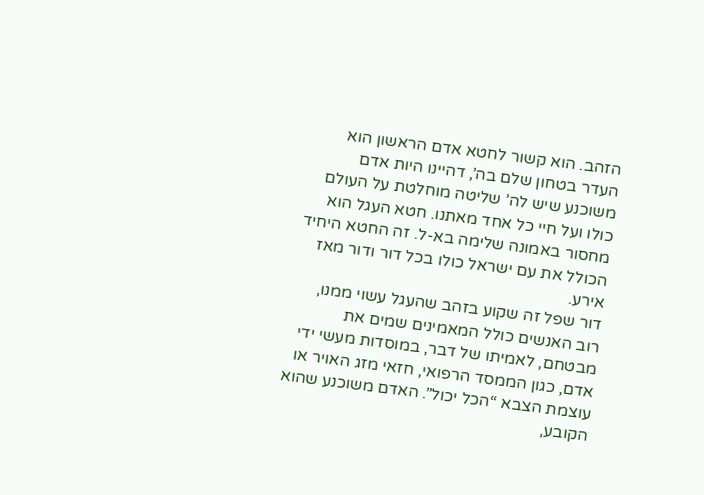הזהב. הוא קשור לחטא אדם הראשון הוא העדר בטחון שלם בה’, דהיינו היות אדם משוכנע שיש לה’ שליטה מוחלטת על העולם כולו ועל חיי כל אחד מאתנו. חטא העגל הוא מחסור באמונה שלימה בא-ל. זה החטא היחיד הכולל את עם ישראל כולו בכל דור ודור מאז אירע.
דור שפל זה שקוע בזהב שהעגל עשוי ממנו, רוב האנשים כולל המאמינים שמים את מבטחם, לאמיתו של דבר, במוסדות מעשי ידי אדם, כגון הממסד הרפואי, חזאי מזג האויר או עוצמת הצבא “הכל יכול”. האדם משוכנע שהוא הקובע,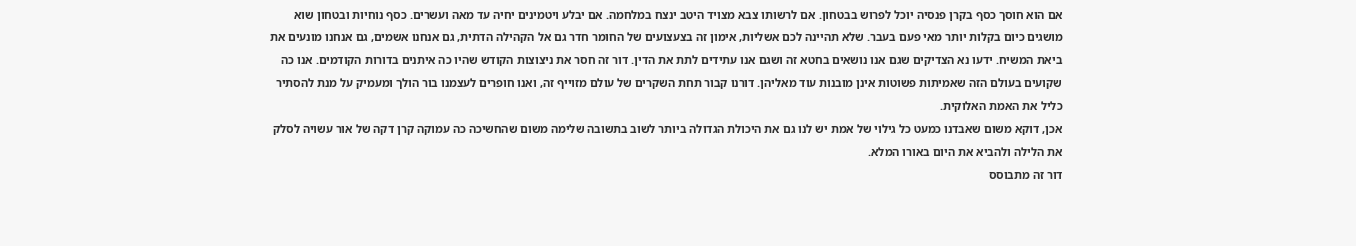אם הוא חוסך כסף בקרן פנסיה יוכל לפרוש בבטחון. אם לרשותו צבא מצויד היטב ינצח במלחמה. אם יבלע ויטמינים יחיה עד מאה ועשרים. כסף נוחיות ובטחון שוא מושגים כיום בקלות יותר מאי פעם בעבר. שלא תהיינה לכם אשליות, אימון זה בצעצועים של החומר חדר גם אל הקהילה הדתית, גם אנחנו אשמים, גם אנחנו מונעים את ביאת המשיח. ידעו נא הצדיקים שגם אנו נושאים בחטא זה ושגם אנו עתידים לתת את הדין. דור זה חסר את ניצוצות הקודש שהיו כה איתנים בדורות הקודמים. אנו כה שקועים בעולם הזה שאמיתות פשוטות אינן מובנות עוד מאליהן. דורנו קבור תחת השקרים של עולם מזוייף זה, ואנו חופרים לעצמנו בור הולך ומעמיק על מנת להסתיר כליל את האמת האלוקית.
אכן, דוקא משום שאבדנו כמעט כל גילוי של אמת יש לנו גם את היכולת הגדולה ביותר לשוב בתשובה שלימה משום שהחשיכה כה עמוקה קרן דקה של אור עשויה לסלק את הלילה ולהביא את היום באורו המלא.
דור זה מתבוסס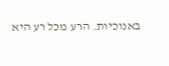באנוכיות. הרע מכל רע היא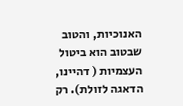האנוכיות, והטוב שבטוב הוא ביטול העצמיות ( דהיינו, הדאגה לזולת). רק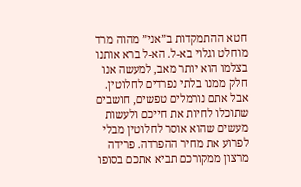חטא ההתמקדות ב”אני” מהוה מרד מוחלט וגלוי בא-ל. הא-ל ברא אותנו בצלמו הוא יותר מאב, למעשה אנו חלק ממנו בלתי נפרדים לחלוטין. אבל אתם נורמלים טפשים, חושבים שתוכלו לחיות את חייכם ולעשות מעשים שהוא אוסר לחלוטין מבלי לפרוע את מחיר ההפרדה. פרידה מרצון ממקורכם תביא אתכם בסופו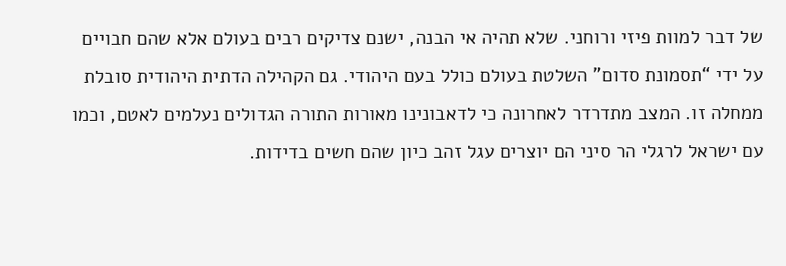של דבר למוות פיזי ורוחני. שלא תהיה אי הבנה, ישנם צדיקים רבים בעולם אלא שהם חבויים על ידי “תסמונת סדום” השלטת בעולם כולל בעם היהודי. גם הקהילה הדתית היהודית סובלת ממחלה זו. המצב מתדרדר לאחרונה כי לדאבונינו מאורות התורה הגדולים נעלמים לאטם, וכמו עם ישראל לרגלי הר סיני הם יוצרים עגל זהב כיון שהם חשים בדידות.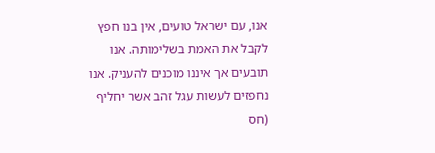אנו, עם ישראל טועים, אין בנו חפץ לקבל את האמת בשלימותה. אנו תובעים אך איננו מוכנים להעניק. אנו נחפזים לעשות עגל זהב אשר יחליף (חס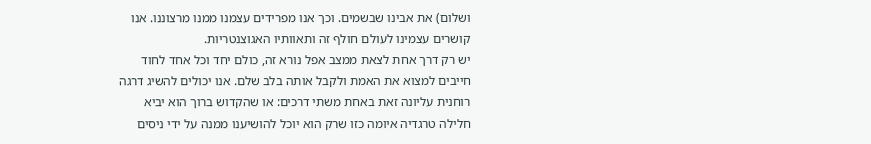ושלום) את אבינו שבשמים. וכך אנו מפרידים עצמנו ממנו מרצוננו. אנו קושרים עצמינו לעולם חולף זה ותאוותיו האגוצנטריות.
יש רק דרך אחת לצאת ממצב אפל נורא זה, כולם יחד וכל אחד לחוד חייבים למצוא את האמת ולקבל אותה בלב שלם. אנו יכולים להשיג דרגה רוחנית עליונה זאת באחת משתי דרכים: או שהקדוש ברוך הוא יביא חלילה טרגדיה איומה כזו שרק הוא יוכל להושיענו ממנה על ידי ניסים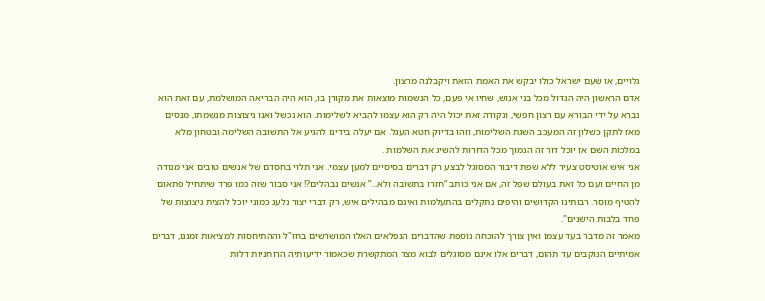גלויים, או שעם ישראל כולו יבקש את האמת הזאת ויקבלנה מרצון.
אדם הראשון היה הגדול מכל בני אנוש, שחיו אי פעם, כל הנשמות מוצאות את מקורן בו, הוא היה הבריאה המושלמת, עם זאת הוא נברא על ידי הבורא עם רצון חפשי, ונקודה זאת יכול היה רק הוא עצמו להביא לשלימות. הוא נכשל ואנו ניצוצות מנשמתו, מנסים מאז לתקן כשלון זה המעכב השגת השלימות, וזהו בדיוק חטא העגל. אם יעלה בידינו להגיע אל התשובה השלימה ובטחון מלא במלכות השם אז יוכל דור זה הנמוך מכל הדורות להשיג את השלמות .
אני איש אוטיסט צעיר ללא שפת דיבור המסוגל לבצע רק דברים בסיסיים למען עצמי. אני תלוי בחסדם של אנשים טובים אני מנודה מן החיים ועם כל זאת בעולם שפל זה, אם אני כותב “חזרו בתשובה ולא...” אנשים נבהלים?! אני סבור שזה כמו פרד שיתחיל פתאום להטיף מוסר. רבותינו הקדושים והיפים נתקלים בהתעלמות ואינם מבהילים איש, רק דברי יצור נלעג כמוני יוכל להצית ניצוצות של פחד בלבות הישנים".
מאמר זה מדבר בעד עצמו ואין צורך להוכחה נוספת שהדברים הנפלאים האלו המושרשים בחז"ל וההתיחסות למציאות זמננו, דברים אמיתיים הנוקבים עד תהום, דברים אלו אינם מסוגלים לבוא מצד המתקשרת שכאמור ידיעותיה הרוחניות דלות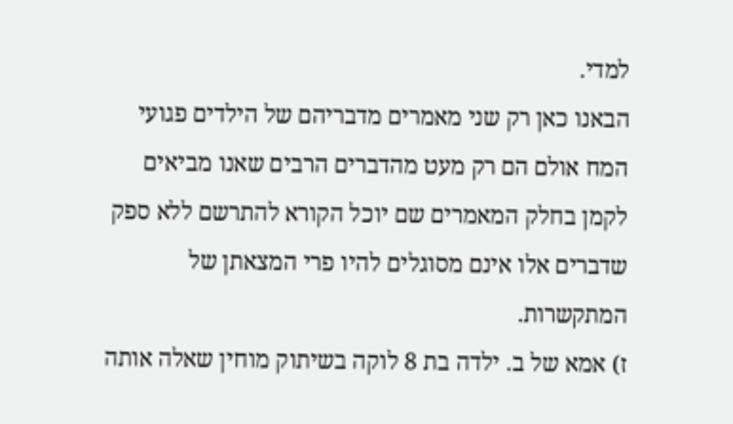למדי.
הבאנו כאן רק שני מאמרים מדבריהם של הילדים פגועי המח אולם הם רק מעט מהדברים הרבים שאנו מביאים לקמן בחלק המאמרים שם יוכל הקורא להתרשם ללא ספק שדברים אלו אינם מסוגלים להיו פרי המצאתן של המתקשרות.
ז) אמא של ב. ילדה בת 8 לוקה בשיתוק מוחין שאלה אותה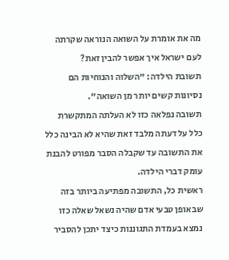מה את אומרת על השואה הנוראה שקרתה לעם ישראל איך אפשר להבין זאת?
תשובת הילדה: "השלוה והנוחיות הם נסיונות קשים יותר מן השואה".
תשובה נפלאה כזו לא העלתה המתקשרת כלל על דעתה מלבד זאת שהיא לא הבינה כלל את התשובה עד שקבלה הסבר מפורט להבנת עומק דברי הילדה.
ראשית כל, התשובה מפתיעה ביותר בזה שבאופן טבעי אדם שהיה נשאל שאלה כזו נמצא בעמדת התגוננות כיצד יתכן להסביר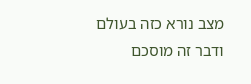מצב נורא כזה בעולם ודבר זה מוסכם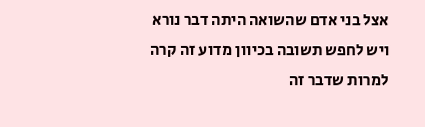אצל בני אדם שהשואה היתה דבר נורא ויש לחפש תשובה בכיוון מדוע זה קרה למרות שדבר זה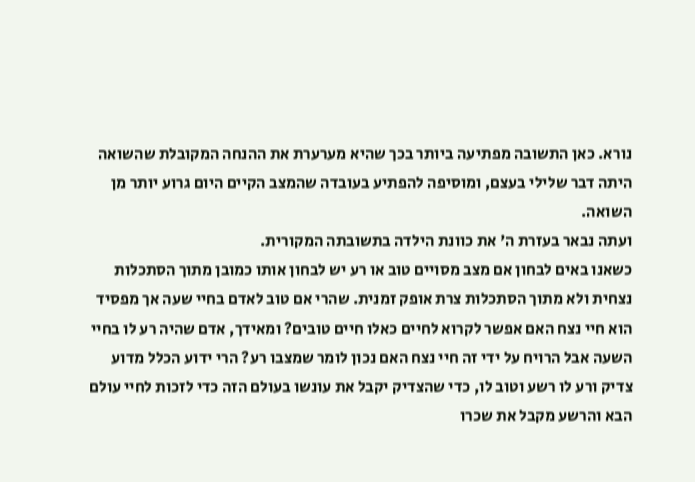נורא. כאן התשובה מפתיעה ביותר בכך שהיא מערערת את ההנחה המקובלת שהשואה היתה דבר שלילי בעצם, ומוסיפה להפתיע בעובדה שהמצב הקיים היום גרוע יותר מן השואה.
ועתה נבאר בעזרת ה' את כוונת הילדה בתשובתה המקורית.
כשאנו באים לבחון אם מצב מסויים טוב או רע יש לבחון אותו כמובן מתוך הסתכלות נצחית ולא מתוך הסתכלות צרת אופק זמנית. שהרי אם טוב לאדם בחיי שעה אך מפסיד הוא חיי נצח האם אפשר לקרוא לחיים כאלו חיים טובים? ומאידך, אדם שהיה רע לו בחיי השעה אבל הרויח על ידי זה חיי נצח האם נכון לומר שמצבו רע? הרי ידוע הכלל מדוע צדיק ורע לו רשע וטוב לו, כדי שהצדיק יקבל את עונשו בעולם הזה כדי לזכות לחיי עולם הבא והרשע מקבל את שכרו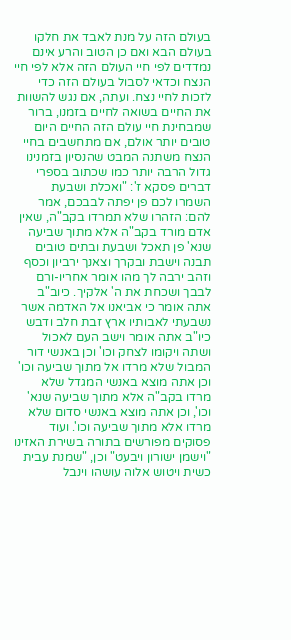בעולם הזה על מנת לאבד את חלקו בעולם הבא ואם כן הטוב והרע אינם נמדדים לפי חיי העולם הזה אלא לפי חיי הנצח וכדאי לסבול בעולם הזה כדי לזכות לחיי נצח. ועתה, אם נגש להשוות את החיים בשואה לחיים בזמנו, ברור שמבחינת חיי עולם הזה החיים היום טובים יותר אולם, אם מתחשבים בחיי הנצח משתנה המבט שהנסיון בזמנינו גדול הרבה יותר כמו שכתוב בספרי דברים פסקא ז': "ואכלת ושבעת השמרו לכם פן יפתה לבבכם, אמר להם: הזהרו שלא תמרדו בקב"ה, שאין אדם מורד בקב"ה אלא מתוך שביעה שנא' פן תאכל ושבעת ובתים טובים תבנה וישבת ובקרך וצאנך ירביון וכסף וזהב ירבה לך מהו אומר אחריו-ורם לבבך ושכחת את ה' אלקיך. כיוב"ב אתה אומר כי אביאנו אל האדמה אשר נשבעתי לאבותיו ארץ זבת חלב ודבש כיו"ב אתה אומר וישב העם לאכול ושתה ויקומו לצחק וכו' וכן באנשי דור המבול שלא מרדו אל מתוך שביעה וכו' וכן אתה מוצא באנשי המגדל שלא מרדו בקב"ה אלא מתוך שביעה שנא' וכו', וכן אתה מוצא באנשי סדום שלא מרדו אלא מתוך שביעה וכו'. ועוד פסוקים מפורשים בתורה בשירת האזינו "וישמן ישורון ויבעט" וכן, "שמנת עבית כשית ויטוש אלוה עושהו וינבל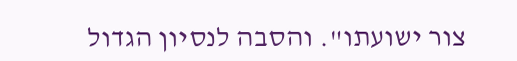צור ישועתו". והסבה לנסיון הגדול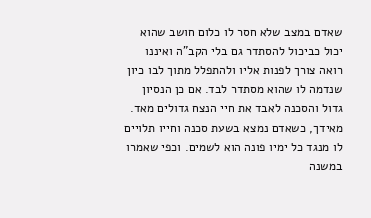שאדם במצב שלא חסר לו כלום חושב שהוא יכול כביכול להסתדר גם בלי הקב"ה ואיננו רואה צורך לפנות אליו ולהתפלל מתוך לבו כיון שנדמה לו שהוא מסתדר לבד. אם כן הנסיון גדול והסכנה לאבד את חיי הנצח גדולים מאד. מאידך, כשאדם נמצא בשעת סכנה וחייו תלויים לו מנגד כל ימיו פונה הוא לשמים. וכפי שאמרו במשנה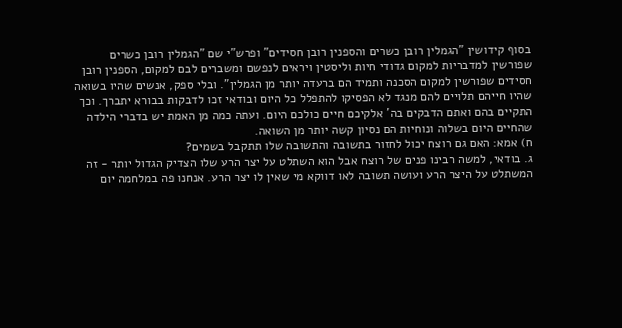בסוף קידושין "הגמלין רובן כשרים והספנין רובן חסידים" ופרש"י שם "הגמלין רובן כשרים שפורשין למדבריות למקום גדודי חיות וליסטין ויראים לנפשם ומשברים לבם למקום, הספנין רובן חסידים שפורשין למקום הסכנה ותמיד הם ברעדה יותר מן הגמלין". ובלי ספק, אנשים שהיו בשואה שהיו חייהם תלויים להם מנגד לא הפסיקו להתפלל כל היום ובודאי זכו לדבקות בבורא יתברך. וכך התקיים בהם ואתם הדבקים בה' אלקיכם חיים כולכם היום. ועתה כמה מן האמת יש בדברי הילדה שהחיים היום בשלוה ונוחיות הם נסיון קשה יותר מן השואה.
ח) אמא: האם גם רוצח יכול לחזור בתשובה והתשובה שלו תתקבל בשמים?
ג. בודאי, למשה רבינו פנים של רוצח אבל הוא השתלט על יצר הרע שלו הצדיק הגדול יותר - זה המשתלט על היצר הרע ועושה תשובה לאו דווקא מי שאין לו יצר הרע. אנחנו פה במלחמה יום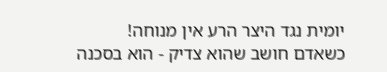יומית נגד היצר הרע אין מנוחה!
כשאדם חושב שהוא צדיק - הוא בסכנה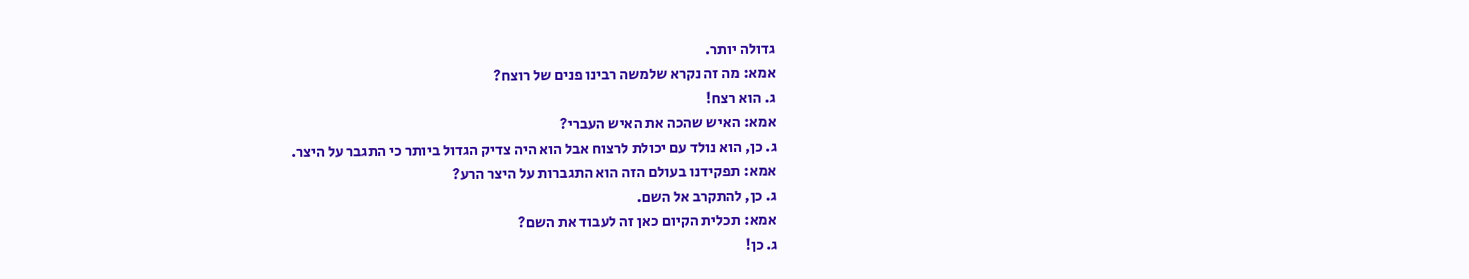גדולה יותר.
אמא: מה זה נקרא שלמשה רבינו פנים של רוצח?
ג. הוא רצח!
אמא: האיש שהכה את האיש העברי?
ג. כן, הוא נולד עם יכולת לרצוח אבל הוא היה צדיק הגדול ביותר כי התגבר על היצר.
אמא: תפקידנו בעולם הזה הוא התגברות על היצר הרע?
ג. כן, להתקרב אל השם.
אמא: תכלית הקיום כאן זה לעבוד את השם?
ג. כן!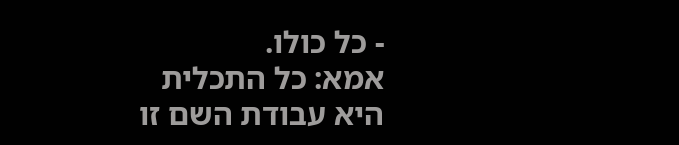- כל כולו.
אמא: כל התכלית היא עבודת השם זו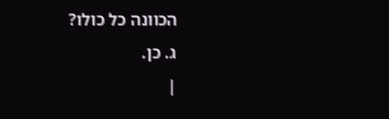הכוונה כל כולו?
ג. כן.
|